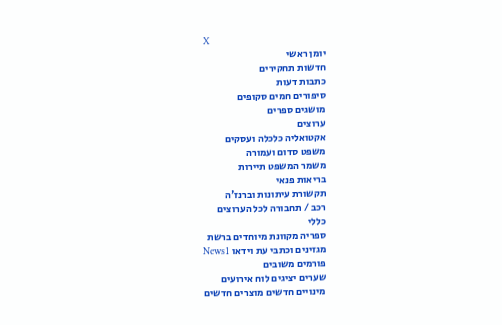X
יומן ראשי
חדשות תחקירים
כתבות דעות
סיפורים חמים סקופים
מושגים ספרים
ערוצים
אקטואליה כלכלה ועסקים
משפט סדום ועמורה
משמר המשפט תיירות
בריאות פנאי
תקשורת עיתונות וברנז'ה
רכב / תחבורה לכל הערוצים
כללי
ספריה מקוונת מיוחדים ברשת
מגזינים וכתבי עת וידאו News1
פורמים משובים
שערים יציגים לוח אירועים
מינויים חדשים מוצרים חדשים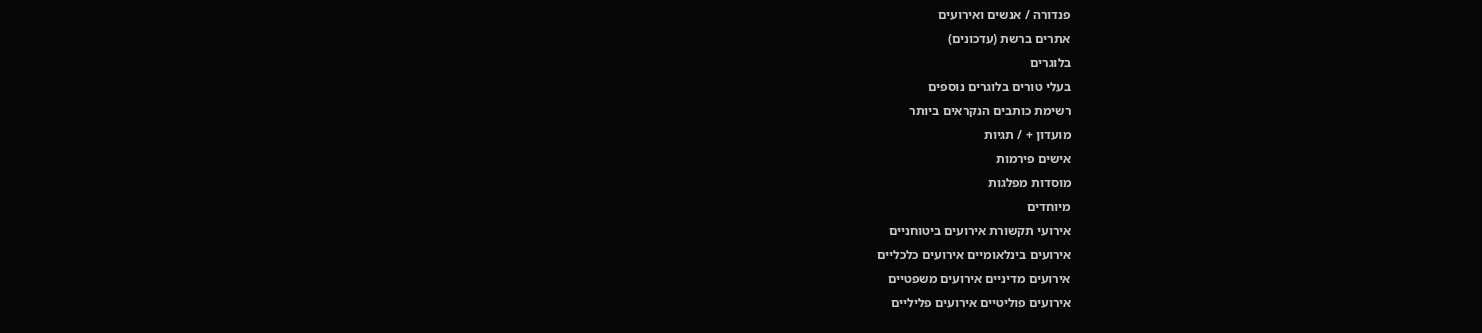פנדורה / אנשים ואירועים
אתרים ברשת (עדכונים)
בלוגרים
בעלי טורים בלוגרים נוספים
רשימת כותבים הנקראים ביותר
מועדון + / תגיות
אישים פירמות
מוסדות מפלגות
מיוחדים
אירועי תקשורת אירועים ביטוחניים
אירועים בינלאומיים אירועים כלכליים
אירועים מדיניים אירועים משפטיים
אירועים פוליטיים אירועים פליליים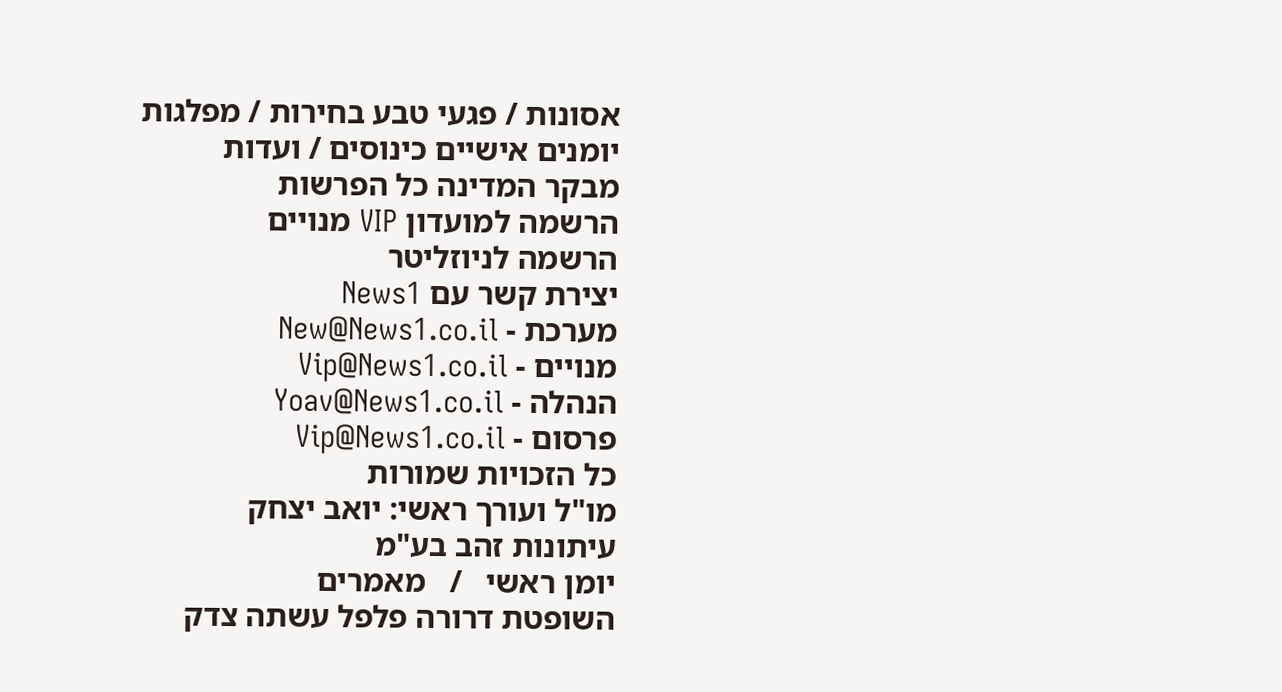אסונות / פגעי טבע בחירות / מפלגות
יומנים אישיים כינוסים / ועדות
מבקר המדינה כל הפרשות
הרשמה למועדון VIP מנויים
הרשמה לניוזליטר
יצירת קשר עם News1
מערכת - New@News1.co.il
מנויים - Vip@News1.co.il
הנהלה - Yoav@News1.co.il
פרסום - Vip@News1.co.il
כל הזכויות שמורות
מו"ל ועורך ראשי: יואב יצחק
עיתונות זהב בע"מ
יומן ראשי   /   מאמרים
השופטת דרורה פלפל עשתה צדק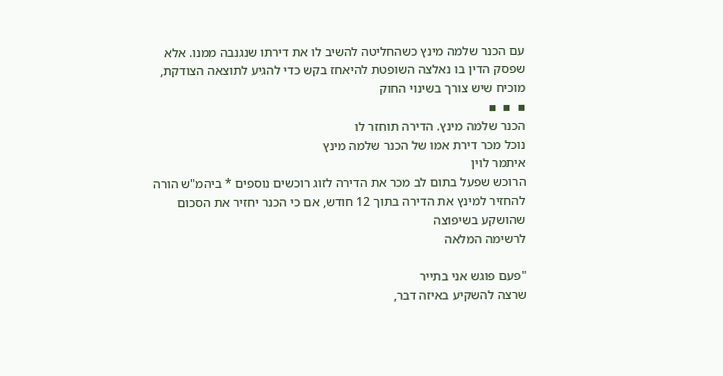עם הכנר שלמה מינץ כשהחליטה להשיב לו את דירתו שנגנבה ממנו. אלא שפסק הדין בו נאלצה השופטת להיאחז בקש כדי להגיע לתוצאה הצודקת, מוכיח שיש צורך בשינוי החוק
▪  ▪  ▪
הכנר שלמה מינץ. הדירה תוחזר לו
נוכל מכר דירת אמו של הכנר שלמה מינץ
איתמר לוין
הרוכש שפעל בתום לב מכר את הדירה לזוג רוכשים נוספים * ביהמ"ש הורה להחזיר למינץ את הדירה בתוך 12 חודש, אם כי הכנר יחזיר את הסכום שהושקע בשיפוצה
לרשימה המלאה

"פעם פוגש אני בתייר
שרצה להשקיע באיזה דבר,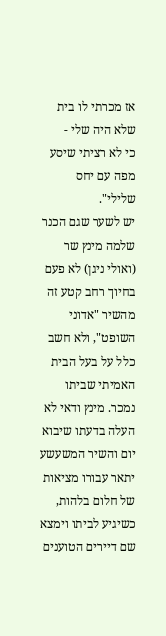אז מכרתי לו בית שלא היה שלי -
כי לא רציתי שיסע מפה עם יחס שלילי".
יש לשער שגם הכנר שלמה מינץ שר (ואולי ניגן) לא פעם בחיוך רחב קטע זה מהשיר "אדוני השופט", ולא חשב כלל על בעל הבית האמיתי שביתו נמכר. מינץ ודאי לא העלה בדעתו שיבוא יום והשיר המשעשע יתאר עבורו מציאות של חלום בלהות, כשיגיע לביתו וימצא שם דיירים הטוענים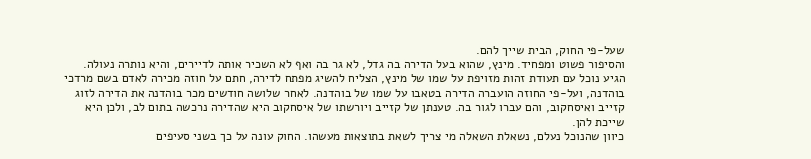שעל-פי החוק, הבית שייך להם.
והסיפור פשוט ומפחיד. מינץ, שהוא בעל הדירה בה גדל, לא גר בה ואף לא השכיר אותה לדיירים, והיא נותרה נעולה. הגיע נוכל עם תעודת זהות מזויפת על שמו של מינץ, הצליח להשיג מפתח לדירה, חתם על חוזה מכירה לאדם בשם מרדכי בוהדנה, ועל-פי החוזה הועברה הדירה בטאבו על שמו של בוהדנה. לאחר שלושה חודשים מכר בוהדנה את הדירה לזוג קזייב ואיסחקוב, והם עברו לגור בה. טענתן של קזייב ויורשתו של איסחקוב היא שהדירה נרכשה בתום לב, ולכן היא שייכת להן.
כיוון שהנוכל נעלם, נשאלת השאלה מי צריך לשאת בתוצאות מעשהו. החוק עונה על כך בשני סעיפים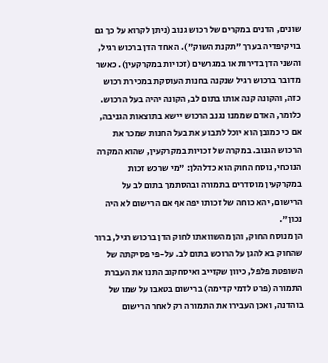שונים, הדנים במקרים של רכוש גנוב (ניתן לקרוא על כך גם בויקיפדיה בערך "תקנת השוק"). האחד הדן ברכוש רגיל, והשני הדן בדירות או במגרשים (זכויות במקרקעין). כאשר מדובר ברכוש רגיל שנקנה בחנות העוסקת במכירת רכוש כזה, והקונה קנה אותו בתום לב, הקונה יהיה בעל הרכוש. כלומר, האדם שממנו נגנב הרכוש יישא בתוצאות הגניבה, אם כי כמובן הוא יוכל לתבוע את בעל החנות שמכר את הרכוש הגנוב. במקרה של זכויות במקרקעין, שהוא המקרה הנוכחי, נוסח החוק הוא כדלהלן: "מי שרכש זכות במקרקעין מוסדרים בתמורה ובהסתמך בתום לב על הרישום, יהא כוחה של זכותו יפה אף אם הרישום לא היה נכון".
הן מנוסח החוק, והן מהשוואתו לחוק הדן ברכוש רגיל, ברור שהחוק בא להגן על הרוכש בתום לב. על-פי פסיקתה של השופטת פלפל, כיוון שקזייב ואיסחקוב התנו את העברת התמורה (פרט לדמי קדימה) ברישום בטאבו על שמו של בוהדנה, ואכן העבירו את התמורה רק לאחר הרישום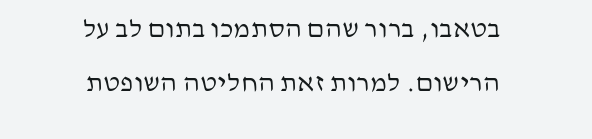בטאבו, ברור שהם הסתמכו בתום לב על הרישום. למרות זאת החליטה השופטת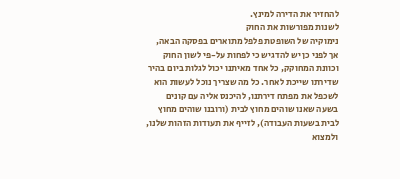להחזיר את הדירה למינץ.
לשנות מפורשות את החוק
נימוקיה של השופטת פלפל מתוארים בפסקה הבאה, אך לפני כן יש להדגיש כי לפחות על-פי לשון החוק וכוונת המחוקק, כל אחד מאיתנו יכול לגלות ביום בהיר שדירתו שייכת לאחר. כל מה שצריך נוכל לעשות הוא לשכפל את מפתח דירתנו, להיכנס אליה עם קונים בשעה שאנו שוהים מחוץ לבית (ורובנו שוהים מחוץ לבית בשעות העבודה), לזייף את תעודות הזהות שלנו, ולמצוא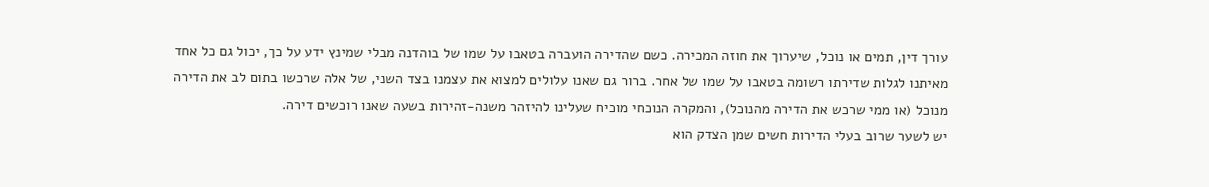עורך דין, תמים או נוכל, שיערוך את חוזה המכירה. כשם שהדירה הועברה בטאבו על שמו של בוהדנה מבלי שמינץ ידע על כך, יכול גם כל אחד מאיתנו לגלות שדירתו רשומה בטאבו על שמו של אחר. ברור גם שאנו עלולים למצוא את עצמנו בצד השני, של אלה שרכשו בתום לב את הדירה מנוכל (או ממי שרכש את הדירה מהנוכל), והמקרה הנוכחי מוכיח שעלינו להיזהר משנה-זהירות בשעה שאנו רוכשים דירה.
יש לשער שרוב בעלי הדירות חשים שמן הצדק הוא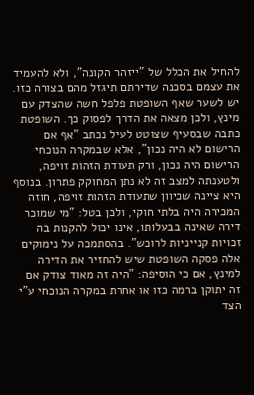להחיל את הכלל של "ייזהר הקונה", ולא להעמיד את עצמם בסכנה שדירתם תיגזל מהם בצורה כזו. יש לשער שאף השופטת פלפל חשה שהצדק עם מינץ, ולכן מצאה את הדרך לפסוק כך. השופטת כתבה שבסעיף שצוטט לעיל נכתב "אף אם הרישום לא היה נכון", אלא שבמקרה הנוכחי הרישום היה נכון, ורק תעודת הזהות זויפה, ולטענתה למצב זה לא נתן המחוקק פתרון. בנוסף היא ציינה שכיוון שתעודת הזהות זויפה, חוזה המכירה היה בלתי חוקי, ולכן בטל: "מי שמוכר דירה שאינה בבעלותו, אינו יכול להקנות בה זכויות קנייניות לרוכש". בהסתמכה על נימוקים אלה פסקה השופטת שיש להחזיר את הדירה למינץ, אם כי הוסיפה: "היה זה מאוד צודק אם זה יתוקן ברמה כזו או אחרת במקרה הנוכחי ע"י הצד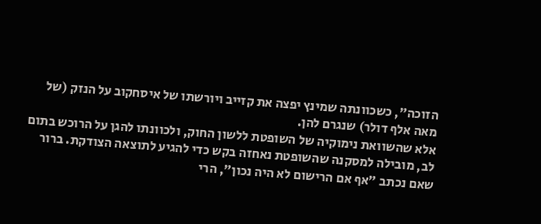הזוכה", כשכוונתה שמינץ יפצה את קזייב ויורשתו של איסחקוב על הנזק (של מאה אלף דולר) שנגרם להן.
אלא שהשוואת נימוקיה של השופטת ללשון החוק, ולכוונתו להגן על הרוכש בתום לב, מובילה למסקנה שהשופטת נאחזה בקש כדי להגיע לתוצאה הצודקת. ברור שאם נכתב "אף אם הרישום לא היה נכון", הרי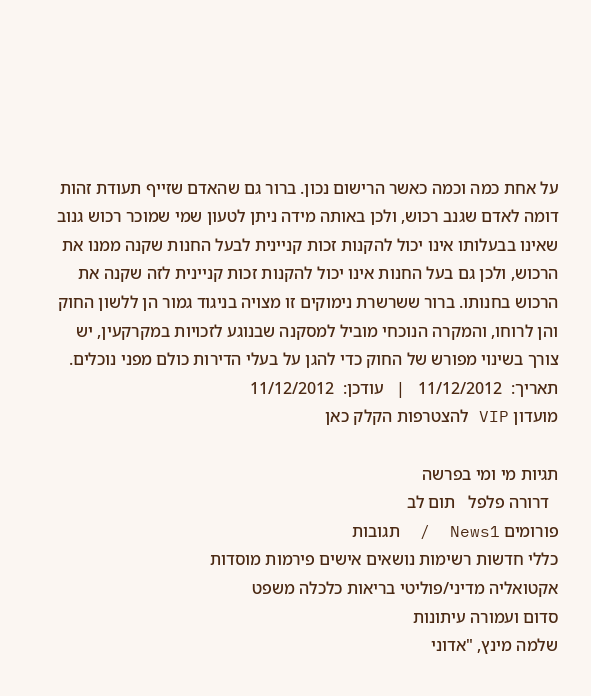על אחת כמה וכמה כאשר הרישום נכון. ברור גם שהאדם שזייף תעודת זהות דומה לאדם שגנב רכוש, ולכן באותה מידה ניתן לטעון שמי שמוכר רכוש גנוב שאינו בבעלותו אינו יכול להקנות זכות קניינית לבעל החנות שקנה ממנו את הרכוש, ולכן גם בעל החנות אינו יכול להקנות זכות קניינית לזה שקנה את הרכוש בחנותו. ברור ששרשרת נימוקים זו מצויה בניגוד גמור הן ללשון החוק והן לרוחו, והמקרה הנוכחי מוביל למסקנה שבנוגע לזכויות במקרקעין, יש צורך בשינוי מפורש של החוק כדי להגן על בעלי הדירות כולם מפני נוכלים.
תאריך:  11/12/2012   |   עודכן:  11/12/2012
מועדון VIP להצטרפות הקלק כאן

תגיות מי ומי בפרשה
  דרורה פלפל   תום לב
פורומים News1  /  תגובות
כללי חדשות רשימות נושאים אישים פירמות מוסדות
אקטואליה מדיני/פוליטי בריאות כלכלה משפט
סדום ועמורה עיתונות
שלמה מינץ, "אדוני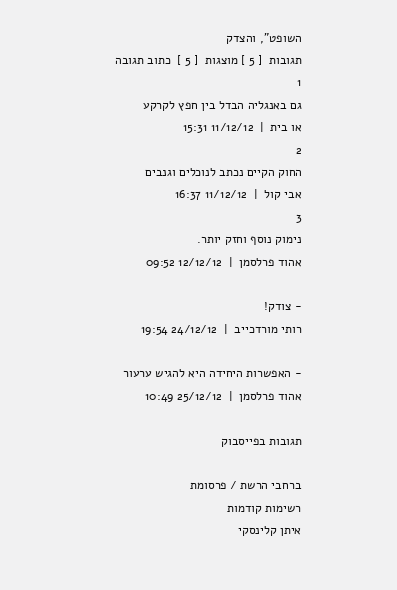השופט", והצדק
תגובות  [ 5 ] מוצגות  [ 5 ]  כתוב תגובה
1
גם באנגליה הבדל בין חפץ לקרקע
או בית  |  11/12/12 15:31
2
החוק הקיים נכתב לנוכלים וגנבים
אבי קול  |  11/12/12 16:37
3
נימוק נוסף וחזק יותר.
אהוד פרלסמן  |  12/12/12 09:52

- צודק!
רותי מורדכייב  |  24/12/12 19:54

- האפשרות היחידה היא להגיש ערעור
אהוד פרלסמן  |  25/12/12 10:49

תגובות בפייסבוק

ברחבי הרשת / פרסומת
רשימות קודמות
איתן קלינסקי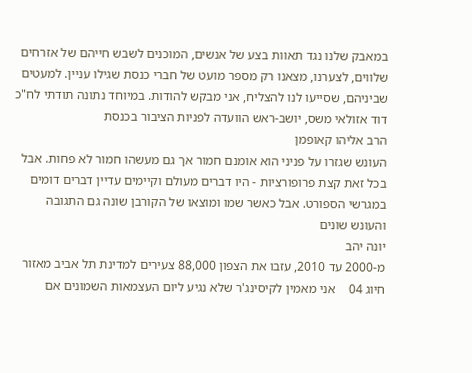במאבק שלנו נגד תאוות בצע של אנשים, המוכנים לשבש חייהם של אזרחים שלווים, לצערנו, מצאנו רק מספר מועט של חברי כנסת שגילו עניין. למעטים שביניהם, שסייעו לנו להצליח, אני מבקש להודות. במיוחד נתונה תודתי לח"כ דוד אזולאי משס, יושב-ראש הוועדה לפניות הציבור בכנסת
הרב אליהו קאופמן
העונש שגזרו על פניני הוא אומנם חמור אך גם מעשהו חמור לא פחות. אבל בכל זאת קצת פרופורציות - היו דברים מעולם וקיימים עדיין דברים דומים במגרשי הספורט. אבל כאשר שמו ומוצאו של הקורבן שונה גם התגובה והעונש שונים
יונה יהב
מ-2000 עד 2010, עזבו את הצפון 88,000 צעירים למדינת תל אביב מאזור חיוג 04    אני מאמין לקיסינג'ר שלא נגיע ליום העצמאות השמונים אם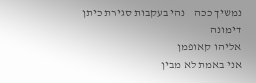נמשיך ככה    נהי בעקבות סגירת כיתן דימונה
אליהו קאופמן
אני באמת לא מבין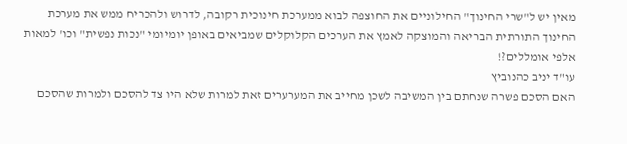מאין יש ל"שרי החינוך" החילוניים את החוצפה לבוא ממערכת חינוכית רקובה, לדרוש ולהכריח ממש את מערכת החינוך התורתית הבריאה והמוצקה לאמץ את הערכים הקלוקלים שמביאים באופן יומיומי "נכות נפשית" וכו' למאות אלפי אומללים?!
עו"ד יניב כהנוביץ
האם הסכם פשרה שנחתם בין המשיבה לשכן מחייב את המערערים זאת למרות שלא היו צד להסכם ולמרות שהסכם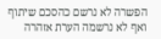הפשרה לא נרשם כהסכם שיתוף ואף לא נרשמה הערת אזהרה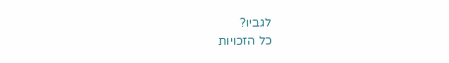לגביו?
כל הזכויות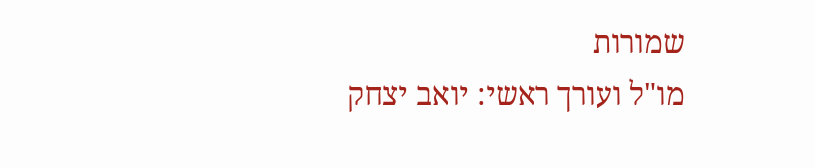שמורות
מו"ל ועורך ראשי: יואב יצחק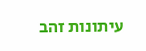עיתונות זהב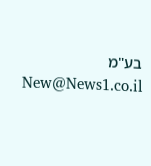בע"מ New@News1.co.il